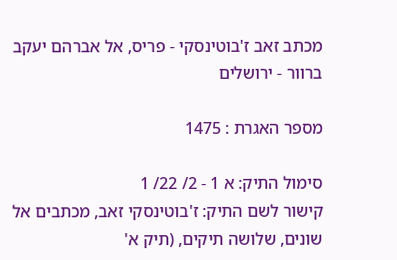מכתב זאב ז'בוטינסקי - פריס, אל אברהם יעקב ברוור - ירושלים

מספר האגרת : 1475

סימול התיק: א 1 - 2/ 22/ 1
קישור לשם התיק: ז'בוטינסקי זאב, מכתבים אל שונים, שלושה תיקים, (תיק א'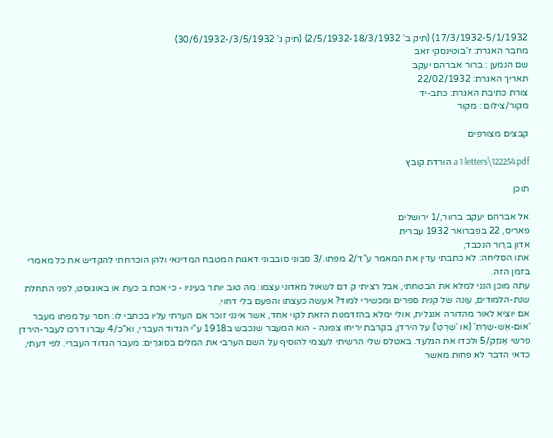17/3/1932-5/1/1932) (תיק ב' 2/5/1932-18/3/1932) (תיק ג' 3/5/1932/-30/6/1932)
מחבר האגרת: ז'בוטינסקי זאב
שם הנמען : ברור אברהם יעקב
תאריך האגרת: 22/02/1932
צורת כתיבת האגרת: כתב-יד
מקור/צילום : מקור

קבצים מצורפים

a 1 letters\122254.pdf הורדת קובץ

תוכן

אל אברהם יעקב ברוור,/1 ירושלים
פאריס, 22 בפברואר 1932 עברית
אדון ברַור הנכבד,
אתו הסליחה: לא כתבתי עדין את המאמר ע"ד/2 מפתו./3 סבוני סובבוני דאגות המטבח המדינאי ולהן הוכרחתי להקדיש את כל מאמרי בזמן הזה.
עתה מוכן הנני למלא את הבטחתי, אבל רציתי ק דם לשאול מאדוני עצמו: מה טוב יותר בעיניו - כי אכת ב כעת או באוגוסט, לפני התחלת שנת-הלמודים, עונה של קנית ספרים ומכשירי למוד? אעשה כעצתו והפעם בלי דחוי.
אם יוציא לאור מהדורה אנגלית, אולי ימלא בהזדמנות הזאת לקוי אחד, אשר אינני זוכר אם הערתי עליו בכתבי לו: חסר על מפתו מעבר 'אום-אֶש-שֶרְתְּ' (או 'שֶרְטְ') על הירדן, בקרבת יריחו צפונה - הוא המעבר שנכבש ב1918 ע"י הגדוד העברי, וא"כ/4 עברו דרכו לעבר-הירדן פרשי אַנזַק/5 ולכדו את הגלעד. באטלס שלי הרשיתי לעצמי להוסיף על השם הערבי את המלים בסוגרַים: מעבר הגדוד העברי. לפי דעתי, כדאי הדבר לא פחות מאשר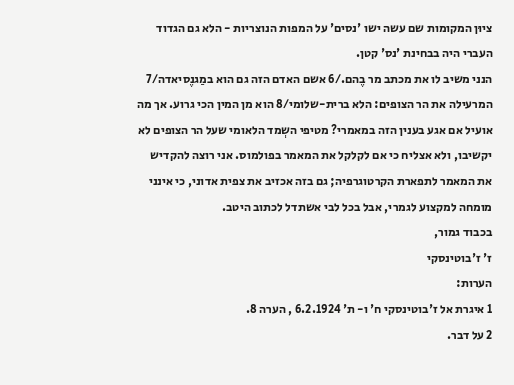ציוּן המקומות שם עשה ישו 'נסים' על המפות הנוצריות - הלא גם הגדוד העברי היה בבחינת 'נס' קטן.
הנני משיב לו את מכתב מר בֶהם./6 אשם האדם הזה גם הוא במַגנֶסיאדה/7 המרעילה את הר הצופים: הלא ברית-שלומי/8 הוא מן המין הכי גרוע. אך מה אועיל אם אגע בענין הזה במאמרי? מטיפי השְמד הלאומי שעל הר הצופים לא יקשיבו, ולא אצליח כי אם לקלקל את המאמר בפולמוס. אני רוצה להקדיש את המאמר לתפארת הקרטוגרפיה; גם בזה אכזיב את צפית אדוני, כי אינני מומחה למקצוע לגמרי, אבל בכל לבי אשתדל לכתוב היטב.
בכבוד גמור,
ז' ז'בוטינסקי
הערות:
1 איגרת אל ז'בוטינסקי ח' ו- ת' 6.2.1924 , הערה 8.
2 על דבר.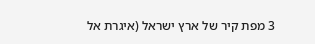3 מפת קיר של ארץ ישראל (איגרת אל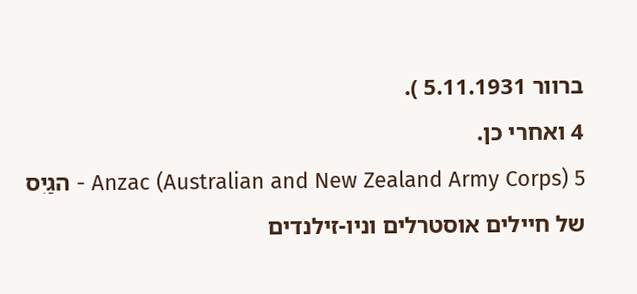ברוור 5.11.1931 ).
4 ואחרי כן.
5 Anzac (Australian and New Zealand Army Corps) - הגַיִס של חיילים אוסטרלים וניו-זילנדים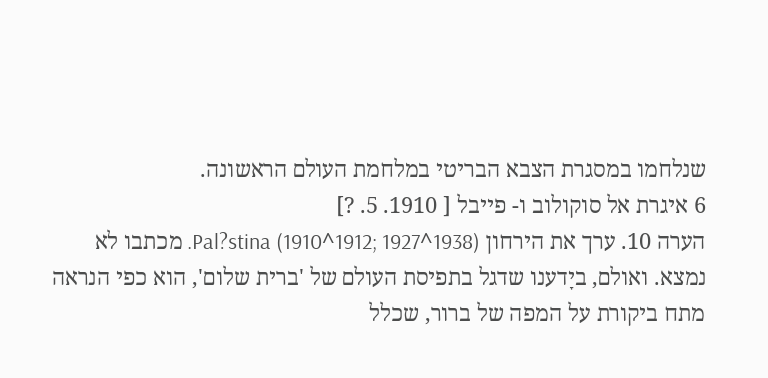שנלחמו במסגרת הצבא הבריטי במלחמת העולם הראשונה.
6 איגרת אל סוקולוב ו- פייבל [ 1910. 5. ?]
הערה 10. ערך את הירחון Pal?stina (1910^1912; 1927^1938). מכתבו לא נמצא. ואולם, ביָדענו שדגל בתפיסת העולם של 'ברית שלום', הוא כפי הנראה מתח ביקורת על המפה של ברור, שכלל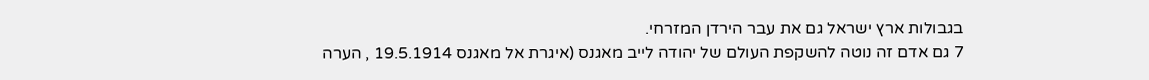בגבולות ארץ ישראל גם את עבר הירדן המזרחי.
7 גם אדם זה נוטה להשקפת העולם של יהודה לייב מאגנס (איגרת אל מאגנס 19.5.1914 , הערה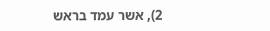2), אשר עמד בראש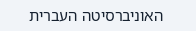האוניברסיטה העברית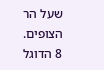שעל הר הצופים.
8 הדוגל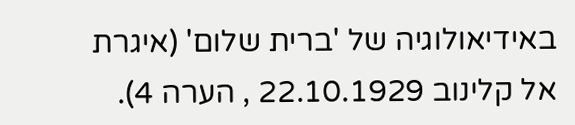באידיאולוגיה של 'ברית שלום' (איגרת אל קלינוב 22.10.1929 , הערה 4).